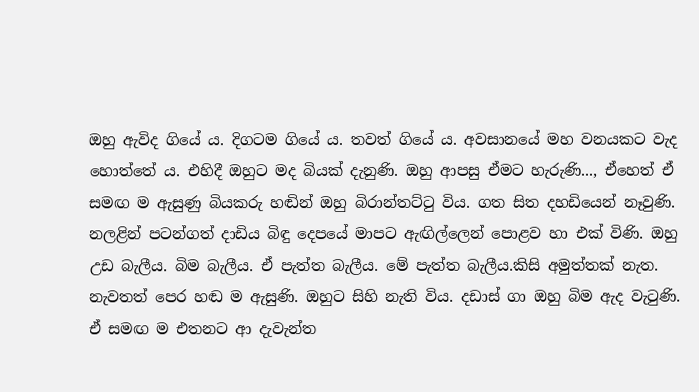ඔහු ඇවිද ගියේ ය. දිගටම ගියේ ය. තවත් ගියේ ය. අවසානයේ මහ වනයකට වැද හොත්තේ ය. එහිදී ඔහුට මද බියක් දැනුණි. ඔහු ආපසු ඒමට හැරුණි..., ඒහෙත් ඒ සමඟ ම ඇසුණු බියකරු හඬින් ඔහු බිරාන්තට්ටු විය. ගත සිත දහඩියෙන් නෑවුණි. නලළින් පටන්ගත් දාඩිය බිඳු දෙපයේ මාපට ඇඟිල්ලෙන් පොළව හා එක් විණි. ඔහු උඩ බැලීය. බිම බැලීය. ඒ පැත්ත බැලීය. මේ පැත්ත බැලීය.කිසි අමුත්තක් නැත. නැවතත් පෙර හඬ ම ඇසුණි. ඔහුට සිහි නැති විය. දඩාස් ගා ඔහු බිම ඇද වැටුණි. ඒ සමඟ ම එතනට ආ දැවැන්ත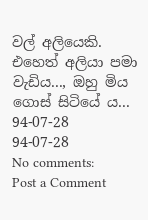වල් අලියෙකි. එහෙත් අලියා පමා වැඩිය..., ඔහු මිය ගොස් සිටියේ ය...
94-07-28
94-07-28
No comments:
Post a Comment